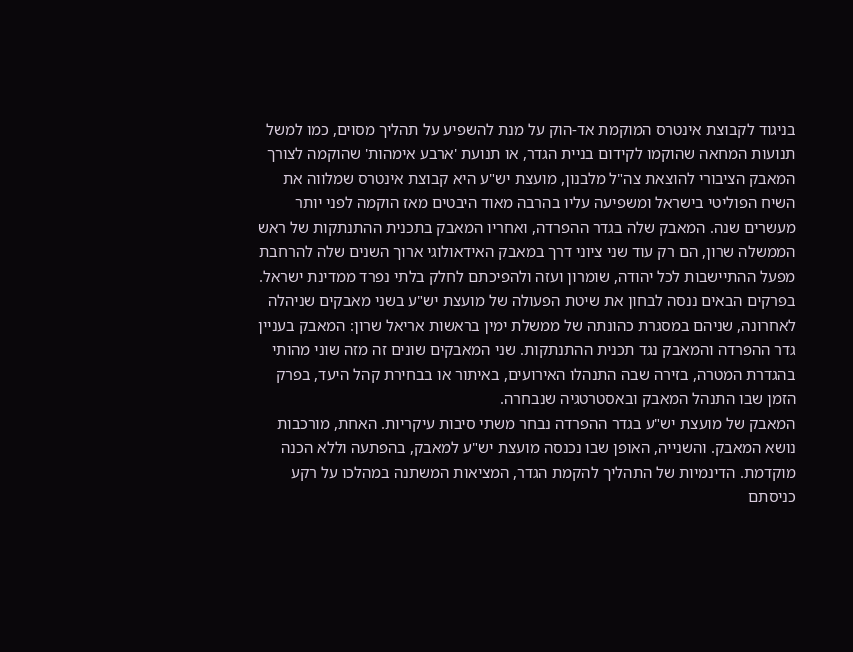בניגוד לקבוצת אינטרס המוקמת אד-הוק על מנת להשפיע על תהליך מסוים, כמו למשל תנועות המחאה שהוקמו לקידום בניית הגדר, או תנועת 'ארבע אימהות' שהוקמה לצורך המאבק הציבורי להוצאת צה"ל מלבנון, מועצת יש"ע היא קבוצת אינטרס שמלווה את השיח הפוליטי בישראל ומשפיעה עליו בהרבה מאוד היבטים מאז הוקמה לפני יותר מעשרים שנה. המאבק שלה בגדר ההפרדה, ואחריו המאבק בתכנית ההתנתקות של ראש הממשלה שרון, הם רק עוד שני ציוני דרך במאבק האידאולוגי ארוך השנים שלה להרחבת מפעל ההתיישבות לכל יהודה, שומרון ועזה ולהפיכתם לחלק בלתי נפרד ממדינת ישראל.
בפרקים הבאים ננסה לבחון את שיטת הפעולה של מועצת יש"ע בשני מאבקים שניהלה לאחרונה, שניהם במסגרת כהונתה של ממשלת ימין בראשות אריאל שרון: המאבק בעניין גדר ההפרדה והמאבק נגד תכנית ההתנתקות. שני המאבקים שונים זה מזה שוני מהותי בהגדרת המטרה, בזירה שבה התנהלו האירועים, באיתור או בבחירת קהל היעד, בפרק הזמן שבו התנהל המאבק ובאסטרטגיה שנבחרה.
המאבק של מועצת יש"ע בגדר ההפרדה נבחר משתי סיבות עיקריות. האחת, מורכבות נושא המאבק. והשנייה, האופן שבו נכנסה מועצת יש"ע למאבק, בהפתעה וללא הכנה מוקדמת. הדינמיות של התהליך להקמת הגדר, המציאות המשתנה במהלכו על רקע כניסתם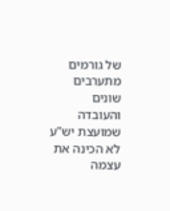של גורמים מתערבים שונים והעובדה שמועצת יש"ע לא הכינה את עצמה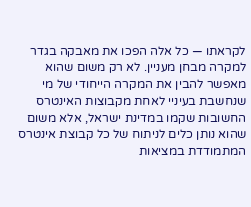לקראתו — כל אלה הפכו את מאבקה בגדר למקרה מבחן מעניין. לא רק משום שהוא מאפשר להבין את המקרה הייחודי של מי שנחשבת בעיניי לאחת מקבוצות האינטרס החשובות שקמו במדינת ישראל, אלא משום שהוא נותן כלים לניתוח של כל קבוצת אינטרס המתמודדת במציאות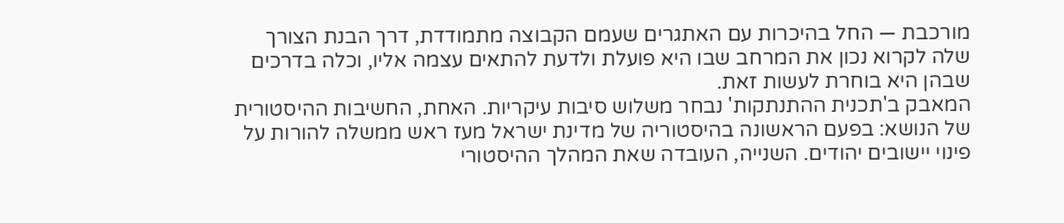מורכבת — החל בהיכרות עם האתגרים שעמם הקבוצה מתמודדת, דרך הבנת הצורך שלה לקרוא נכון את המרחב שבו היא פועלת ולדעת להתאים עצמה אליו, וכלה בדרכים שבהן היא בוחרת לעשות זאת.
המאבק ב'תכנית ההתנתקות' נבחר משלוש סיבות עיקריות. האחת, החשיבות ההיסטורית של הנושא: בפעם הראשונה בהיסטוריה של מדינת ישראל מעז ראש ממשלה להורות על פינוי יישובים יהודים. השנייה, העובדה שאת המהלך ההיסטורי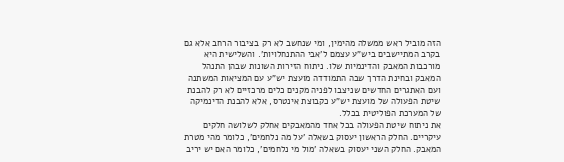הזה מוביל ראש ממשלה מהימין, ומי שנחשב לא רק בציבור הרחב אלא גם בקרב המתיישבים ביש"ע עצמם ל'אבי ההתנחלויות'. והשלישית היא מורכבות המאבק והדינמיות שלו. ניתוח הזירות השונות שבהן התנהל המאבק ובחינת הדרך שבה התמודדה מועצת יש"ע עם המציאות המשתנה ועם האתגרים החדשים שניצבו לפניה מקנים כלים מרכזיים לא רק להבנת שיטת הפעולה של מועצת יש"ע כקבוצת אינטרס, אלא להבנת הדינמיקה של המערכת הפוליטית בכלל.
את ניתוח שיטת הפעולה בכל אחד מהמאבקים אחלק לשלושה חלקים עיקריים. החלק הראשון יעסוק בשאלה 'על מה נלחמים', כלומר מהי מטרת המאבק. החלק השני יעסוק בשאלה 'מול מי נלחמים', כלומר האם יש יריב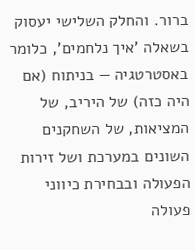ברור. והחלק השלישי יעסוק בשאלה 'איך נלחמים', כלומר באסטרטגיה — בניתוח (אם היה כזה) של היריב, של המציאות, של השחקנים השונים במערכת ושל זירות הפעולה ובבחירת כיווני פעולה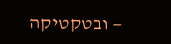— ובטקטיקה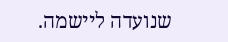שנועדה ליישמה.